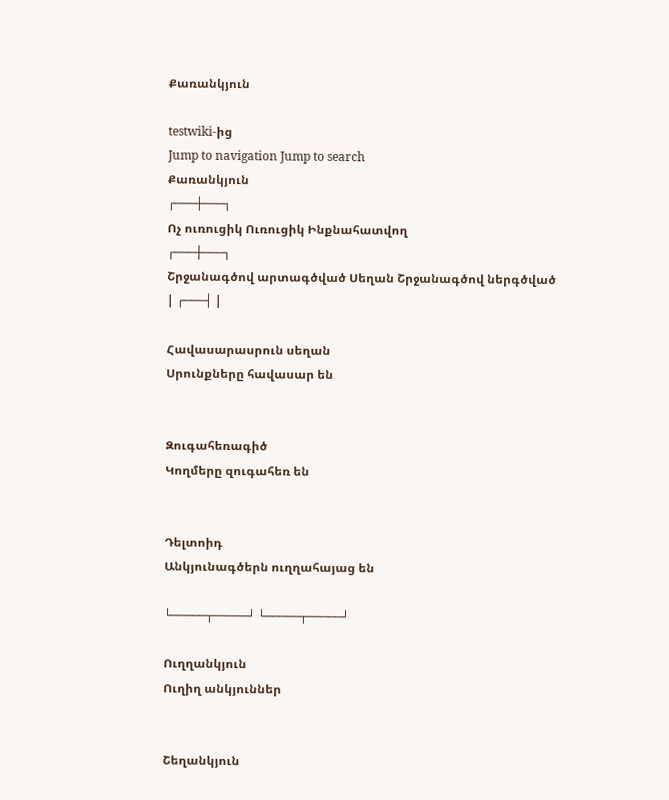Քառանկյուն

testwiki-ից
Jump to navigation Jump to search
Քառանկյուն
┌───┼───┐
Ոչ ուռուցիկ Ուռուցիկ Ինքնահատվող
┌───┼───┐
Շրջանագծով արտագծված Սեղան Շրջանագծով ներգծված
| ┌───┤ |

Հավասարասրուն սեղան
Սրունքները հավասար են


Զուգահեռագիծ
Կողմերը զուգահեռ են


Դելտոիդ
Անկյունագծերն ուղղահայաց են

└─────┬─────┘ └─────┬─────┘

Ուղղանկյուն
Ուղիղ անկյուններ


Շեղանկյուն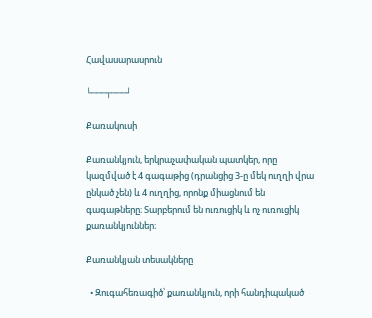Հավասարասրուն

└───┬───┘

Քառակուսի

Քառանկյուն, երկրաչափական պատկեր, որը կազմված է 4 գագաթից (դրանցից 3-ը մեկ ուղղի վրա ընկած չեն) և 4 ուղղից, որոնք միացնում են գագաթները։ Տարբերում են ուռուցիկ և ոչ ուռուցիկ քառանկյուններ։

Քառանկյան տեսակները

  • Զուգահեռագիծ՝ քառանկյուն, որի հանդիպակած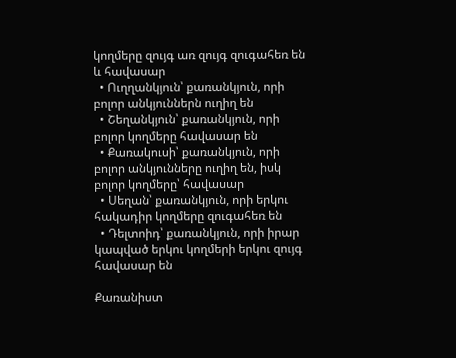կողմերը զույգ առ զույգ զուգահեռ են և հավասար
  • Ուղղանկյուն՝ քառանկյուն, որի բոլոր անկյուններն ուղիղ են
  • Շեղանկյուն՝ քառանկյուն, որի բոլոր կողմերը հավասար են
  • Քառակուսի՝ քառանկյուն, որի բոլոր անկյունները ուղիղ են, իսկ բոլոր կողմերը՝ հավասար
  • Սեղան՝ քառանկյուն, որի երկու հակադիր կողմերը զուգահեռ են
  • Դելտոիդ՝ քառանկյուն, որի իրար կապված երկու կողմերի երկու զույգ հավասար են

Քառանիստ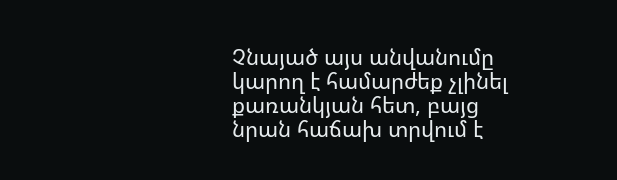Չնայած այս անվանումը կարող է համարժեք չլինել քառանկյան հետ, բայց նրան հաճախ տրվում է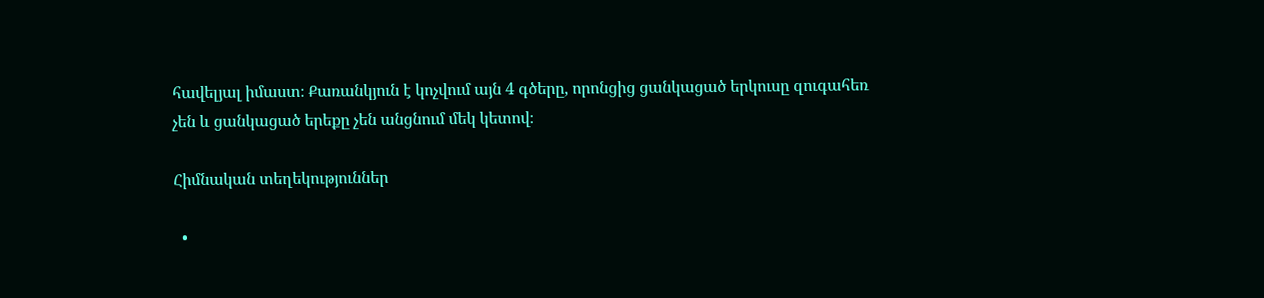հավելյալ իմաստ։ Քառանկյուն է կոչվում այն 4 գծերը, որոնցից ցանկացած երկուսը զուգահեռ չեն և ցանկացած երեքը չեն անցնում մեկ կետով։

Հիմնական տեղեկություններ

  •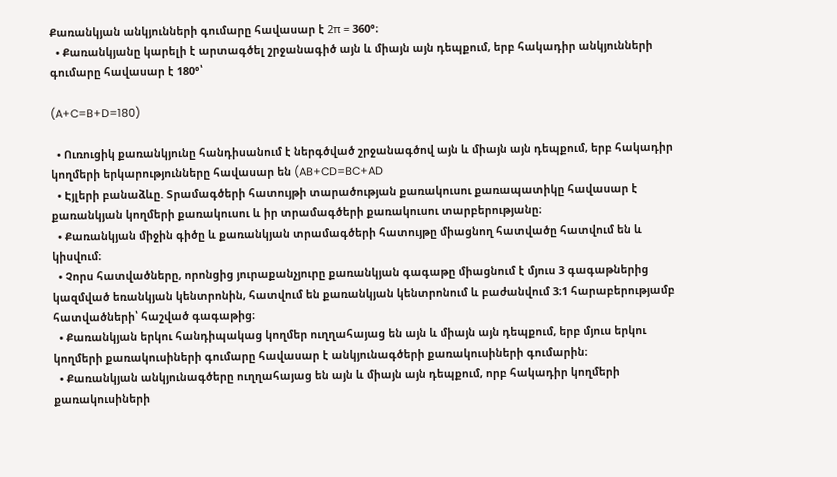Քառանկյան անկյունների գումարը հավասար է 2π = 360°։
  • Քառանկյանը կարելի է արտագծել շրջանագիծ այն և միայն այն դեպքում, երբ հակադիր անկյունների գումարը հավասար է 180°՝

(A+C=B+D=180)

  • Ուռուցիկ քառանկյունը հանդիսանում է ներգծված շրջանագծով այն և միայն այն դեպքում, երբ հակադիր կողմերի երկարությունները հավասար են (AB+CD=BC+AD
  • Էյլերի բանաձևը. Տրամագծերի հատույթի տարածության քառակուսու քառապատիկը հավասար է քառանկյան կողմերի քառակուսու և իր տրամագծերի քառակուսու տարբերությանը։
  • Քառանկյան միջին գիծը և քառանկյան տրամագծերի հատույթը միացնող հատվածը հատվում են և կիսվում։
  • Չորս հատվածները, որոնցից յուրաքանչյուրը քառանկյան գագաթը միացնում է մյուս 3 գագաթներից կազմված եռանկյան կենտրոնին, հատվում են քառանկյան կենտրոնում և բաժանվում 3։1 հարաբերությամբ հատվածների՝ հաշված գագաթից։
  • Քառանկյան երկու հանդիպակաց կողմեր ուղղահայաց են այն և միայն այն դեպքում, երբ մյուս երկու կողմերի քառակուսիների գումարը հավասար է անկյունագծերի քառակուսիների գումարին։
  • Քառանկյան անկյունագծերը ուղղահայաց են այն և միայն այն դեպքում, որբ հակադիր կողմերի քառակուսիների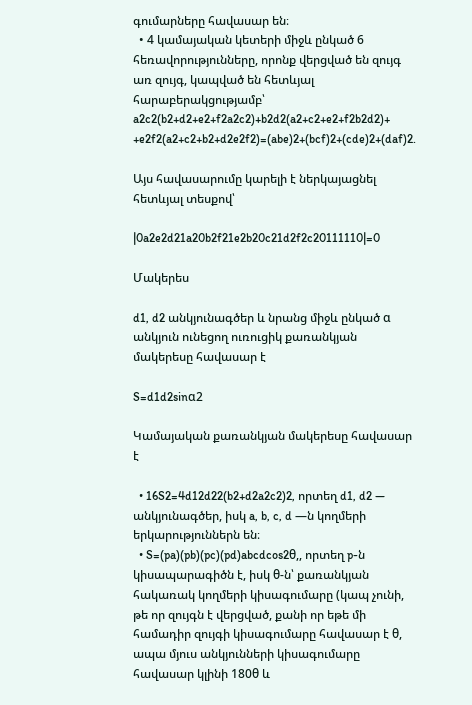գումարները հավասար են։
  • 4 կամայական կետերի միջև ընկած 6 հեռավորությունները, որոնք վերցված են զույգ առ զույգ, կապված են հետևյալ հարաբերակցությամբ՝
a2c2(b2+d2+e2+f2a2c2)+b2d2(a2+c2+e2+f2b2d2)+
+e2f2(a2+c2+b2+d2e2f2)=(abe)2+(bcf)2+(cde)2+(daf)2.

Այս հավասարումը կարելի է ներկայացնել հետևյալ տեսքով՝

|0a2e2d21a20b2f21e2b20c21d2f2c20111110|=0

Մակերես

d1, d2 անկյունագծեր և նրանց միջև ընկած α անկյուն ունեցող ուռուցիկ քառանկյան մակերեսը հավասար է

S=d1d2sinα2

Կամայական քառանկյան մակերեսը հավասար է

  • 16S2=4d12d22(b2+d2a2c2)2, որտեղ d1, d2 — անկյունագծեր, իսկ a, b, c, d —ն կողմերի երկարություններն են։
  • S=(pa)(pb)(pc)(pd)abcdcos2θ,, որտեղ p-ն կիսապարագիծն է, իսկ θ-ն՝ քառանկյան հակառակ կողմերի կիսագումարը (կապ չունի, թե որ զույգն է վերցված, քանի որ եթե մի համադիր զույգի կիսագումարը հավասար է θ, ապա մյուս անկյունների կիսագումարը հավասար կլինի 180θ և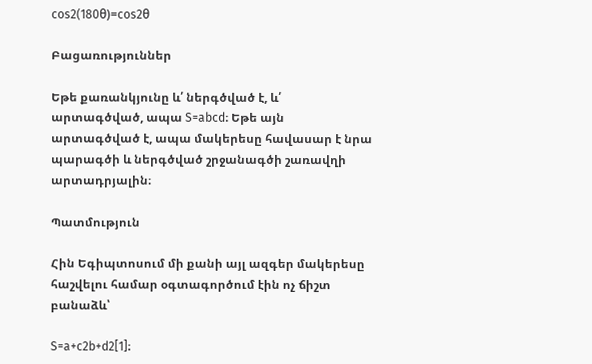cos2(180θ)=cos2θ

Բացառություններ

Եթե քառանկյունը և՛ ներգծված է, և՛ արտագծված, ապա S=abcd։ Եթե այն արտագծված է, ապա մակերեսը հավասար է նրա պարագծի և ներգծված շրջանագծի շառավղի արտադրյալին։

Պատմություն

Հին Եգիպտոսում մի քանի այլ ազգեր մակերեսը հաշվելու համար օգտագործում էին ոչ ճիշտ բանաձև՝

S=a+c2b+d2[1]։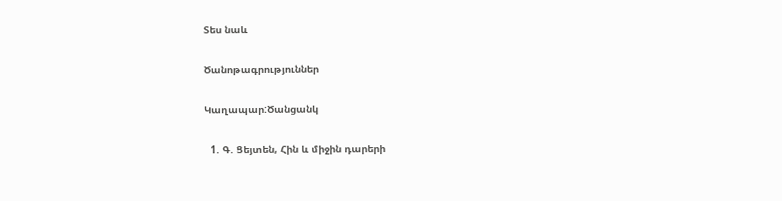Տես նաև

Ծանոթագրություններ

Կաղապար:Ծանցանկ

  1. Գ. Ցեյտեն, Հին և միջին դարերի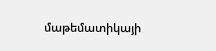մաթեմատիկայի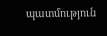պատմություն